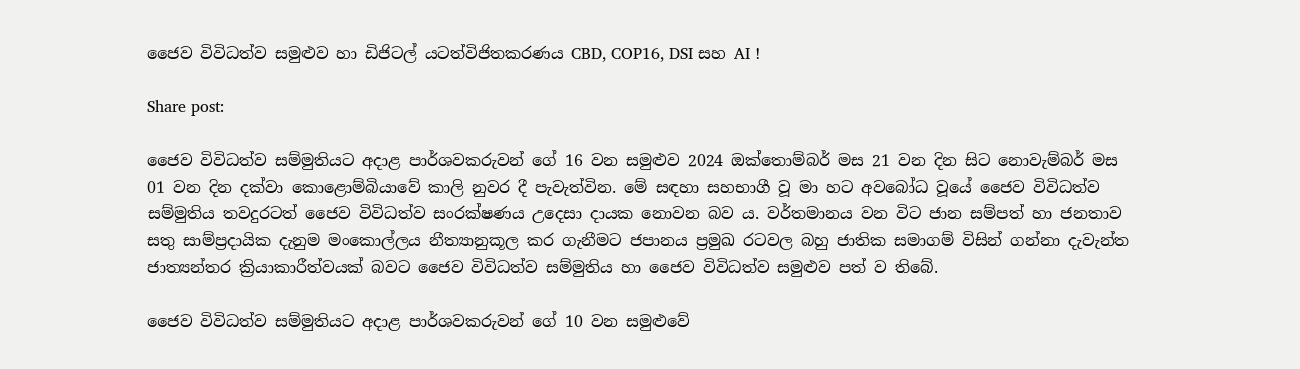ජෛව විවිධත්ව සමුළුව හා ඩිජිටල් යටත්විජිතකරණය CBD, COP16, DSI සහ AI !

Share post:

ජෛව විවිධත්ව සම්මුතියට අදාළ පාර්ශවකරුවන් ගේ 16 වන සමුළුව 2024 ඔක්තොම්බර් මස 21 වන දින සිට නොවැම්බර් මස 01 වන දින දක්වා කොළොම්බියාවේ කාලි නුවර දී පැවැත්වින. මේ සඳහා සහභාගී වූ මා හට අවබෝධ වූයේ ජෛව විවිධත්ව සම්මුතිය තවදුරටත් ජෛව විවිධත්ව සංරක්ෂණය උදෙසා දායක නොවන බව ය. වර්තමානය වන විට ජාන සම්පත් හා ජනතාව සතු සාම්ප්‍රදායික දැනුම මංකොල්ලය නීත්‍යානුකූල කර ගැනීමට ජපානය ප්‍රමුඛ රටවල බහු ජාතික සමාගම් විසින් ගන්නා දැවැන්ත ජාත්‍යන්තර ක්‍රියාකාරීත්වයක් බවට ජෛව විවිධත්ව සම්මුතිය හා ජෛව විවිධත්ව සමුළුව පත් ව තිබේ.

ජෛව විවිධත්ව සම්මුතියට අදාළ පාර්ශවකරුවන් ගේ 10 වන සමුළුවේ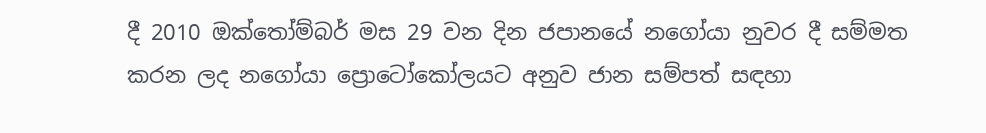දී 2010 ඔක්තෝම්බර් මස 29 වන දින ජපානයේ නගෝයා නුවර දී සම්මත කරන ලද නගෝයා ප්‍රොටෝකෝලයට අනුව ජාන සම්පත් සඳහා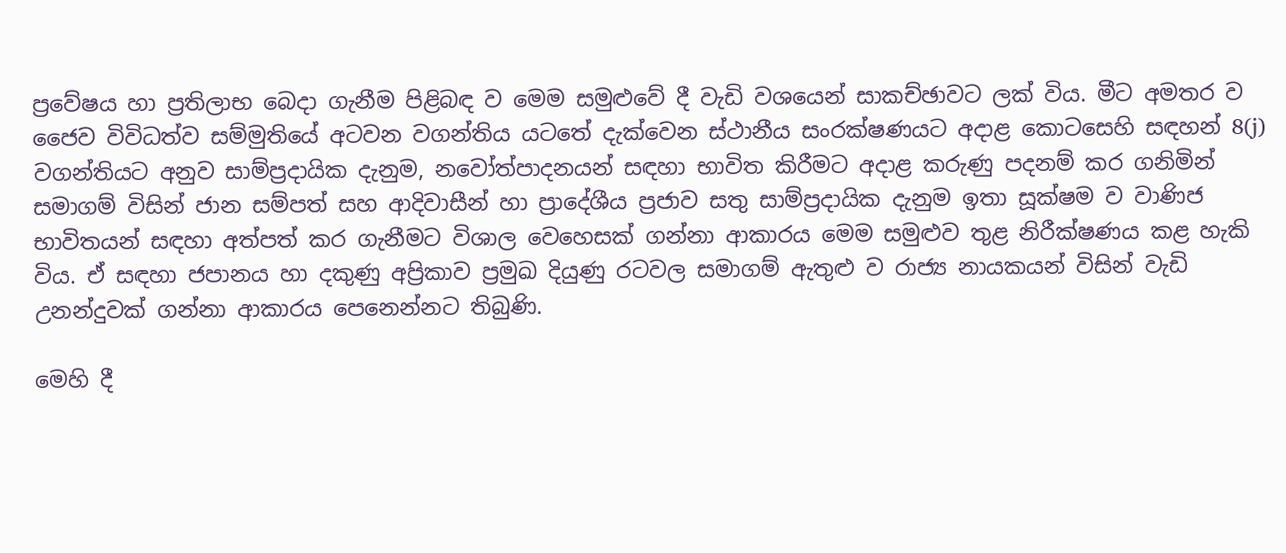ප්‍රවේෂය හා ප්‍රතිලාභ බෙදා ගැනීම පිළිබඳ ව මෙම සමුළුවේ දී වැඩි වශයෙන් සාකච්ඡාවට ලක් විය. මීට අමතර ව ජෛව විවිධත්ව සම්මුතියේ අටවන වගන්තිය යටතේ දැක්වෙන ස්ථානීය සංරක්ෂණයට අදාළ කොටසෙහි සඳහන් 8(j) වගන්තියට අනුව සාම්ප්‍රදායික දැනුම, නවෝත්පාදනයන් සඳහා භාවිත කිරීමට අදාළ කරුණු පදනම් කර ගනිමින් සමාගම් විසින් ජාන සම්පත් සහ ආදිවාසීන් හා ප්‍රාදේශීය ප්‍රජාව සතු සාම්ප්‍රදායික දැනුම ඉතා සූක්ෂම ව වාණිජ භාවිතයන් සඳහා අත්පත් කර ගැනීමට විශාල වෙහෙසක් ගන්නා ආකාරය මෙම සමුළුව තුළ නිරීක්ෂණය කළ හැකි විය. ඒ සඳහා ජපානය හා දකුණු අප්‍රිකාව ප්‍රමුඛ දියුණු රටවල සමාගම් ඇතුළු ව රාජ්‍ය නායකයන් විසින් වැඩි උනන්දුවක් ගන්නා ආකාරය පෙනෙන්නට තිබුණි.

මෙහි දී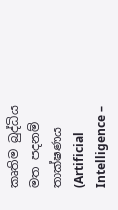කෘතිම බුද්ධිය මත පදනම් තාක්ෂණය (Artificial Intelligence –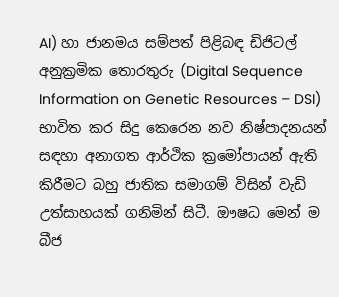AI) හා ජානමය සම්පත් පිළිබඳ ඩිජිටල් අනුක්‍රමික තොරතුරු (Digital Sequence Information on Genetic Resources – DSI) භාවිත කර සිදු කෙරෙන නව නිෂ්පාදනයන් සඳහා අනාගත ආර්ථික ක්‍රමෝපායන් ඇති කිරීමට බහු ජාතික සමාගම් විසින් වැඩි උත්සාහයක් ගනිමින් සිටී. ඖෂධ මෙන් ම බීජ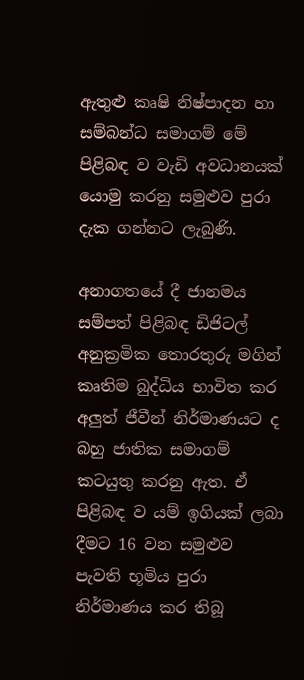ඇතුළු කෘෂි නිෂ්පාදන හා සම්බන්ධ සමාගම් මේ පිළිබඳ ව වැඩි අවධානයක් යොමු කරනු සමුළුව පුරා දැක ගන්නට ලැබුණි.

අනාගතයේ දී ජානමය සම්පත් පිළිබඳ ඩිජිටල් අනුක්‍රමික තොරතුරු මගින් කෘතිම බුද්ධිය භාවිත කර අලුත් ජීවීන් නිර්මාණයට ද බහු ජාතික සමාගම් කටයුතු කරනු ඇත. ඒ පිළිබඳ ව යම් ඉගියක් ලබා දීමට 16 වන සමුළුව පැවති භූමිය පුරා නිර්මාණය කර තිබූ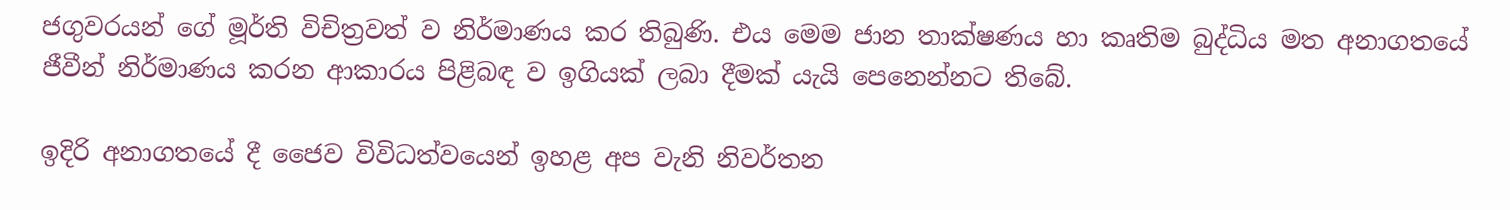ජගුවරයන් ගේ මූර්ති විචිත්‍රවත් ව නිර්මාණය කර තිබුණි. එය මෙම ජාන තාක්ෂණය හා කෘතිම බුද්ධිය මත අනාගතයේ ජීවීන් නිර්මාණය කරන ආකාරය පිළිබඳ ව ඉගියක් ලබා දීමක් යැයි පෙනෙන්නට තිබේ.

ඉදිරි අනාගතයේ දී ජෛව විවිධත්වයෙන් ඉහළ අප වැනි නිවර්තන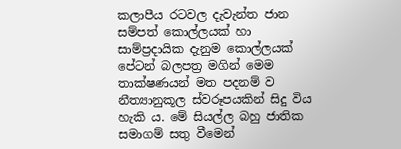කලාපීය රටවල දැවැන්ත ජාන සම්පත් කොල්ලයක් හා සාම්ප්‍රදායික දැනුම කොල්ලයක් පේටන් බලපත්‍ර මගින් මෙම තාක්ෂණයන් මත පදනම් ව නීත්‍යානුකූල ස්වරූපයකින් සිදු විය හැකි ය. මේ සියල්ල බහු ජාතික සමාගම් සතු වීමෙන්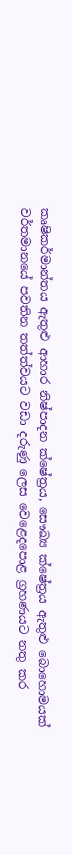කෘෂිකර්මාන්තය ඇතුළු ආහාර නිෂ්පාදන ක්ෂේත්‍රය, සෞඛ්‍ය ක්ෂේත්‍රය ඇතුළු බොහොමයක් වර්තමානයේ පවතින තත්ත්වයට වඩා දරුණු ලෙස වෙළෙදපොළ ග්‍රහණයට නතු කර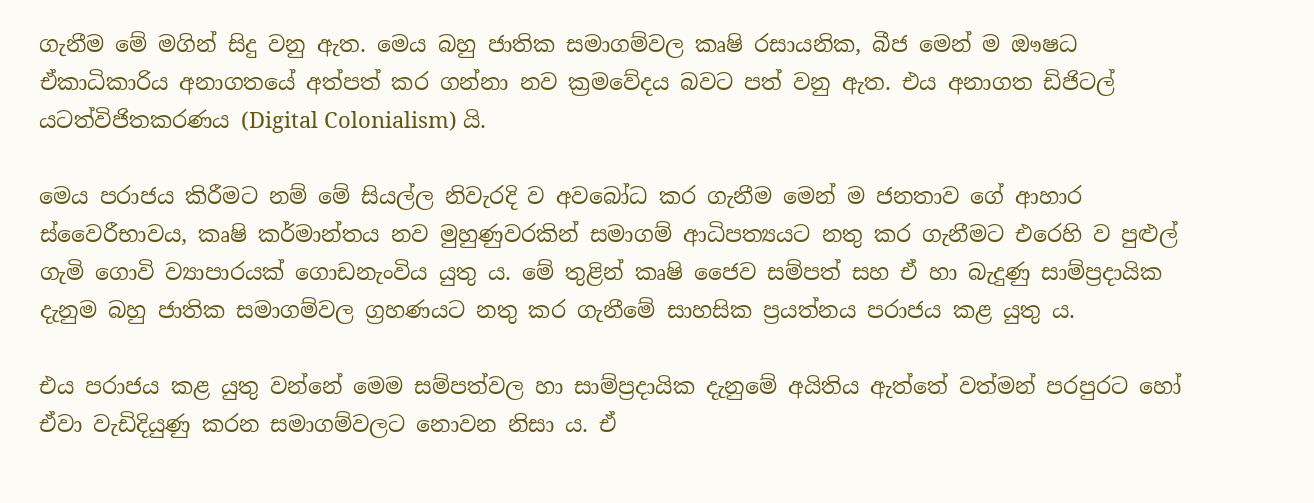ගැනීම මේ මගින් සිදු වනු ඇත. මෙය බහු ජාතික සමාගම්වල කෘෂි රසායනික, බීජ මෙන් ම ඖෂධ ඒකාධිකාරිය අනාගතයේ අත්පත් කර ගන්නා නව ක්‍රමවේදය බවට පත් වනු ඇත. එය අනාගත ඩිජිටල් යටත්විජිතකරණය (Digital Colonialism) යි.

මෙය පරාජය කිරීමට නම් මේ සියල්ල නිවැරදි ව අවබෝධ කර ගැනීම මෙන් ම ජනතාව ගේ ආහාර ස්වෛරීභාවය, කෘෂි කර්මාන්තය නව මුහුණුවරකින් සමාගම් ආධිපත්‍යයට නතු කර ගැනීමට එරෙහි ව පුළුල් ගැමි ගොවි ව්‍යාපාරයක් ගොඩනැංවිය යුතු ය. මේ තුළින් කෘෂි ජෛව සම්පත් සහ ඒ හා බැදුණු සාම්ප්‍රදායික දැනුම බහු ජාතික සමාගම්වල ග්‍රහණයට නතු කර ගැනීමේ සාහසික ප්‍රයත්නය පරාජය කළ යුතු ය.

එය පරාජය කළ යුතු වන්නේ මෙම සම්පත්වල හා සාම්ප්‍රදායික දැනුමේ අයිතිය ඇත්තේ වත්මන් පරපුරට හෝ ඒවා වැඩිදියුණු කරන සමාගම්වලට නොවන නිසා ය. ඒ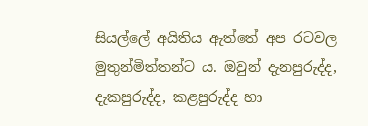සියල්ලේ අයිතිය ඇත්තේ අප රටවල මුතුන්මිත්තන්ට ය. ඔවුන් දැනපුරුද්ද, දැකපුරුද්ද, කළපුරුද්ද හා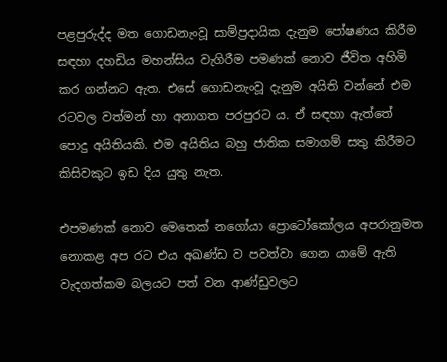පළපුරුද්ද මත ගොඩනැංවූ සාම්ප්‍රදායික දැනුම පෝෂණය කිරීම සඳහා දහඩිය මහන්සිය වැගිරීම පමණක් නොව ජීවිත අහිමි කර ගන්නට ඇත. එසේ ගොඩනැංවූ දැනුම අයිති වන්නේ එම රටවල වත්මන් හා අනාගත පරපුරට ය. ඒ සඳහා ඇත්තේ පොදු අයිතියකි. එම අයිතිය බහු ජාතික සමාගම් සතු කිරීමට කිසිවකුට ඉඩ දිය යුතු නැත.

එපමණක් නොව මෙතෙක් නගෝයා ප්‍රොටෝකෝලය අපරානුමත නොකළ අප රට එය අඛණ්ඩ ව පවත්වා ගෙන යාමේ ඇති වැදගත්කම බලයට පත් වන ආණ්ඩුවලට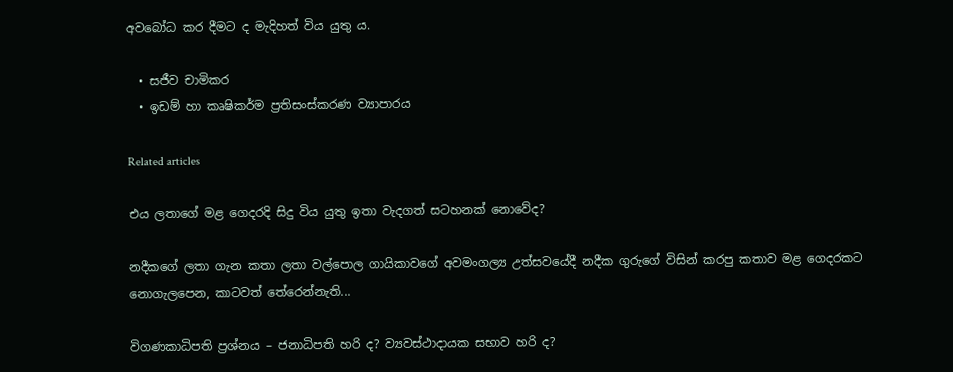අවබෝධ කර දීමට ද මැදිහත් විය යුතු ය.

  • සජීව චාමිකර
  • ඉඩම් හා කෘෂිකර්ම ප්‍රතිසංස්කරණ ව්‍යාපාරය

Related articles

එය ලතාගේ මළ ගෙදරදි සිදු විය යුතු ඉතා වැදගත් සටහනක් නොවේද?

නදීකගේ ලතා ගැන කතා ලතා වල්පොල ගායිකාවගේ අවමංගල්‍ය උත්සවයේදී නදීක ගුරුගේ විසින් කරපු කතාව මළ ගෙදරකට නොගැලපෙන, කාටවත් තේරෙන්නැති...

විගණකාධිපති ප්‍රශ්නය – ජනාධිපති හරි ද? ව්‍යවස්ථාදායක සභාව හරි ද?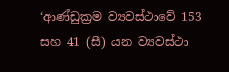‘ආණ්ඩුක්‍රම ව්‍යවස්ථාවේ 153 සහ 41 (සී) යන ව්‍යවස්ථා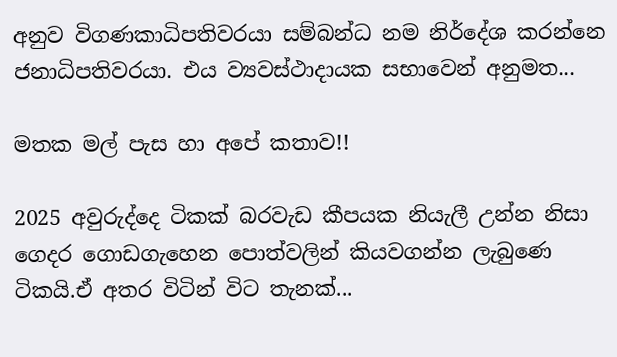අනුව විගණකාධිපතිවරයා සම්බන්ධ නම නිර්දේශ කරන්නෙ ජනාධිපතිවරයා. එය ව්‍යවස්ථාදායක සභාවෙන් අනුමත...

මතක මල් පැස හා අපේ කතාව!!

2025 අවුරුද්දෙ ටිකක් බරවැඩ කීපයක නියැලී උන්න නිසා ගෙදර ගොඩගැහෙන පොත්වලින් කියවගන්න ලැබුණෙ ටිකයි.ඒ අතර විටින් විට තැනක්...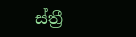ස්ත්‍රී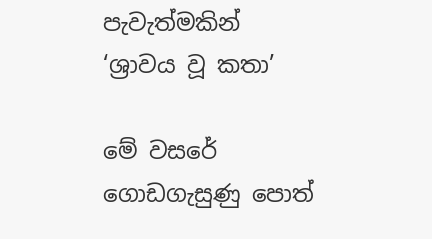පැවැත්මකින් ‘ශ්‍රාවය වූ කතා’

මේ වසරේ ගොඩගැසුණු පොත්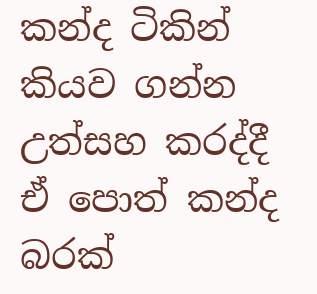කන්ද ටිකින් කියව ගන්න උත්සහ කරද්දී ඒ පොත් කන්ද බරක්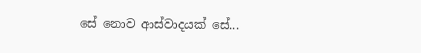සේ නොව ආස්වාදයක් සේ...